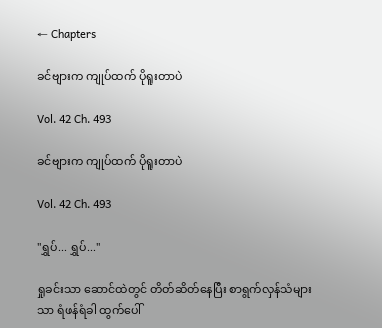← Chapters

ခင်ဗျားက ကျုပ်ထက် ပိုရူးတာပဲ

Vol. 42 Ch. 493

ခင်ဗျားက ကျုပ်ထက် ပိုရူးတာပဲ

Vol. 42 Ch. 493

"ရွှပ်... ရွှပ်..."

ရှုခင်းသာ ဆောင်ထဲတွင် တိတ်ဆိတ်နေပြီး စာရွက်လှန်သံများသာ ရံဖန်ရံခါ ထွက်ပေါ်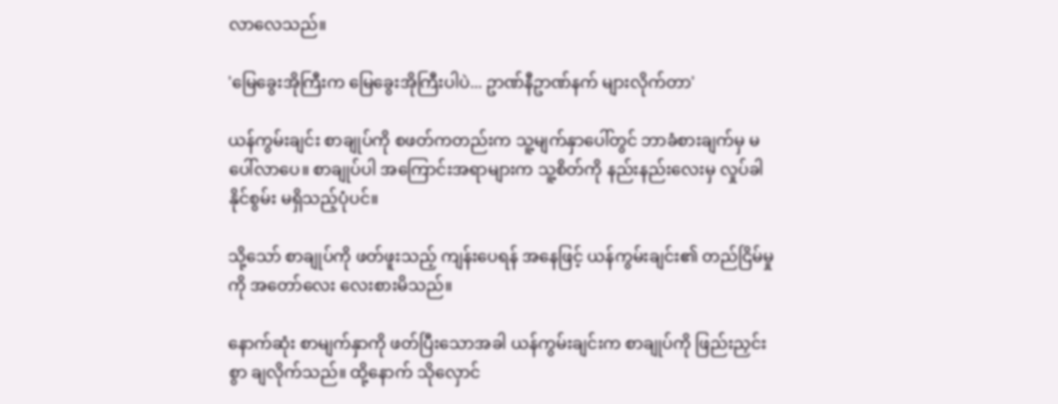လာလေသည်။

'မြေခွေးအိုကြီးက မြေခွေးအိုကြီးပါပဲ... ဥာဏ်နီဥာဏ်နက် များလိုက်တာ'

ယန်ကွမ်းချင်း စာချုပ်ကို စဖတ်ကတည်းက သူ့မျက်နှာပေါ်တွင် ဘာခံစားချက်မှ မပေါ်လာပေ။ စာချုပ်ပါ အကြောင်းအရာများက သူ့စိတ်ကို နည်းနည်းလေးမှ လှုပ်ခါနိုင်စွမ်း မရှိသည့်ပုံပင်။

သို့သော် စာချုပ်ကို ဖတ်ဖူးသည့် ကျန်းပေရန် အနေဖြင့် ယန်ကွမ်းချင်း၏ တည်ငြိမ်မှုကို အတော်လေး လေးစားမိသည်။

နောက်ဆုံး စာမျက်နှာကို ဖတ်ပြီးသောအခါ ယန်ကွမ်းချင်းက စာချုပ်ကို ဖြည်းညှင်းစွာ ချလိုက်သည်။ ထို့နောက် သိုလှောင်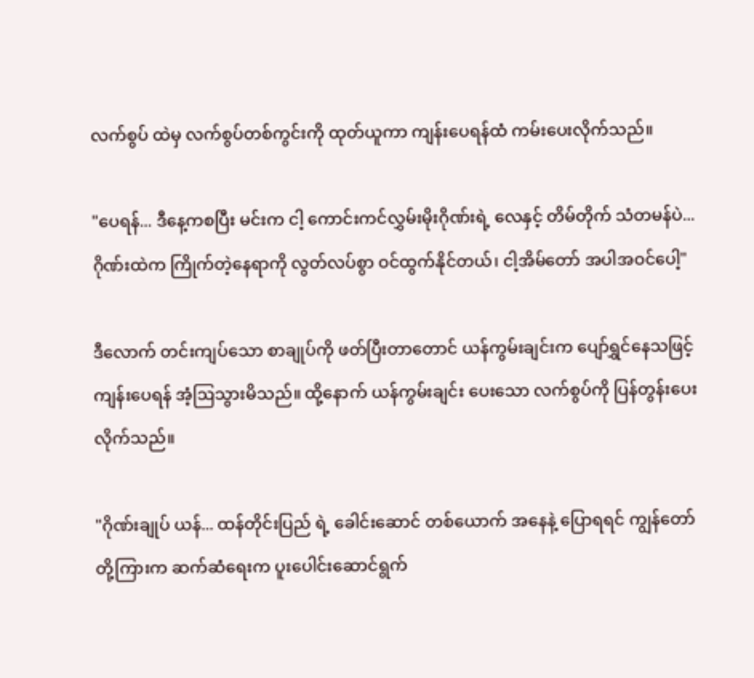လက်စွပ် ထဲမှ လက်စွပ်တစ်ကွင်းကို ထုတ်ယူကာ ကျန်းပေရန်ထံ ကမ်းပေးလိုက်သည်။

"ပေရန်... ဒီနေ့ကစပြီး မင်းက ငါ့ ကောင်းကင်လွှမ်းမိုးဂိုဏ်းရဲ့ လေနှင့် တိမ်တိုက် သံတမန်ပဲ... ဂိုဏ်းထဲက ကြိုက်တဲ့နေရာကို လွတ်လပ်စွာ ဝင်ထွက်နိုင်တယ်၊ ငါ့အိမ်တော် အပါအဝင်ပေါ့"

ဒီလောက် တင်းကျပ်သော စာချုပ်ကို ဖတ်ပြီးတာတောင် ယန်ကွမ်းချင်းက ပျော်ရွှင်နေသဖြင့် ကျန်းပေရန် အံ့ဩသွားမိသည်။ ထို့နောက် ယန်ကွမ်းချင်း ပေးသော လက်စွပ်ကို ပြန်တွန်းပေးလိုက်သည်။

"ဂိုဏ်းချုပ် ယန်... ထန်တိုင်းပြည် ရဲ့ ခေါင်းဆောင် တစ်ယောက် အနေနဲ့ ပြောရရင် ကျွန်တော်တို့ကြားက ဆက်ဆံရေးက ပူးပေါင်းဆောင်ရွက်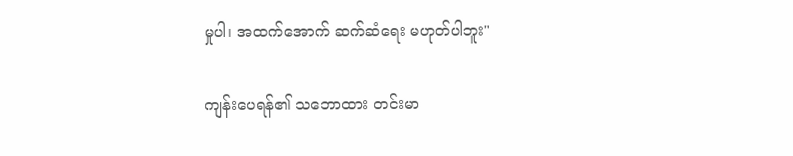မှုပါ၊ အထက်အောက် ဆက်ဆံရေး မဟုတ်ပါဘူး"

ကျန်းပေရန်၏ သဘောထား တင်းမာ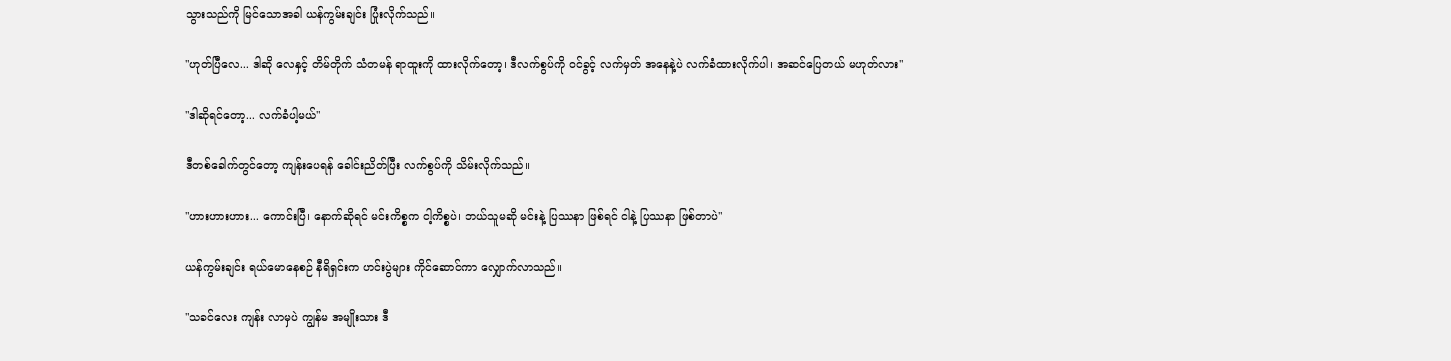သွားသည်ကို မြင်သောအခါ ယန်ကွမ်းချင်း ပြုံးလိုက်သည်။

"ဟုတ်ပြီလေ... ဒါဆို လေနှင့် တိမ်တိုက် သံတမန် ရာထူးကို ထားလိုက်တော့၊ ဒီလက်စွပ်ကို ဝင်ခွင့် လက်မှတ် အနေနဲ့ပဲ လက်ခံထားလိုက်ပါ၊ အဆင်ပြေတယ် မဟုတ်လား"

"ဒါဆိုရင်တော့... လက်ခံပါ့မယ်"

ဒီတစ်ခေါက်တွင်တော့ ကျန်းပေရန် ခေါင်းညိတ်ပြီး လက်စွပ်ကို သိမ်းလိုက်သည်။

"ဟားဟားဟား... ကောင်းပြီ၊ နောက်ဆိုရင် မင်းကိစ္စက ငါ့ကိစ္စပဲ၊ ဘယ်သူမဆို မင်းနဲ့ ပြဿနာ ဖြစ်ရင် ငါနဲ့ ပြဿနာ ဖြစ်တာပဲ"

ယန်ကွမ်းချင်း ရယ်မောနေစဉ် နီရိရှင်းက ဟင်းပွဲများ ကိုင်ဆောင်ကာ လျှောက်လာသည်။

"သခင်လေး ကျန်း လာမှပဲ ကျွန်မ အမျိုးသား ဒီ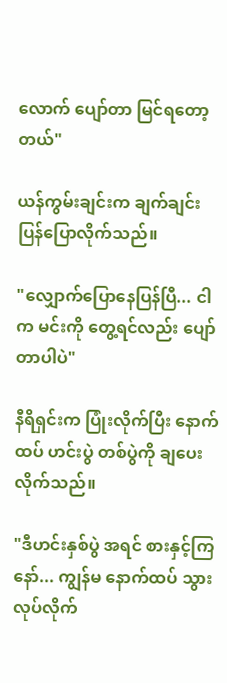လောက် ပျော်တာ မြင်ရတော့တယ်"

ယန်ကွမ်းချင်းက ချက်ချင်း ပြန်ပြောလိုက်သည်။

"လျှောက်ပြောနေပြန်ပြီ... ငါက မင်းကို တွေ့ရင်လည်း ပျော်တာပါပဲ"

နီရိရှင်းက ပြုံးလိုက်ပြီး နောက်ထပ် ဟင်းပွဲ တစ်ပွဲကို ချပေးလိုက်သည်။

"ဒီဟင်းနှစ်ပွဲ အရင် စားနှင့်ကြနော်... ကျွန်မ နောက်ထပ် သွားလုပ်လိုက်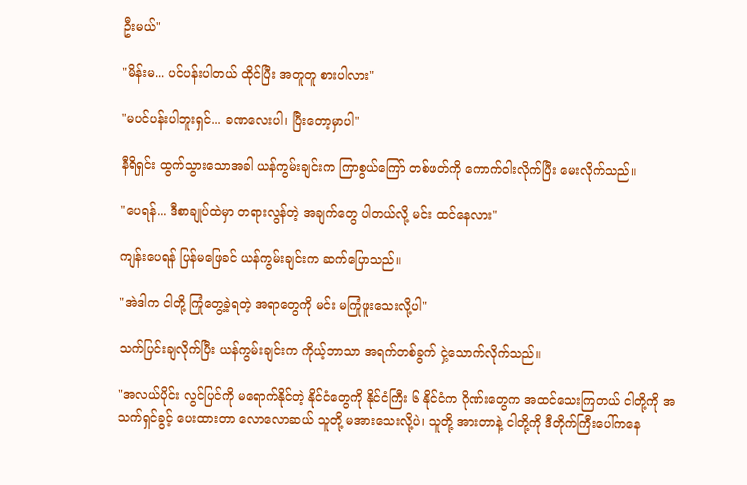ဦးမယ်"

"မိန်းမ... ပင်ပန်းပါတယ် ထိုင်ပြီး အတူတူ စားပါလား"

"မပင်ပန်းပါဘူးရှင်... ခဏလေးပါ၊ ပြီးတော့မှာပါ"

နီရိရှင်း ထွက်သွားသောအခါ ယန်ကွမ်းချင်းက ကြာစွယ်ကြော် တစ်ဖတ်ကို ကောက်ဝါးလိုက်ပြီး မေးလိုက်သည်။

"ပေရန်... ဒီစာချုပ်ထဲမှာ တရားလွန်တဲ့ အချက်တွေ ပါတယ်လို့ မင်း ထင်နေလား"

ကျန်းပေရန် ပြန်မဖြေခင် ယန်ကွမ်းချင်းက ဆက်ပြောသည်။

"အဲဒါက ငါတို့ ကြုံတွေ့ခဲ့ရတဲ့ အရာတွေကို မင်း မကြုံဖူးသေးလို့ပါ"

သက်ပြင်းချလိုက်ပြီး ယန်ကွမ်းချင်းက ကိုယ့်ဘာသာ အရက်တစ်ခွက် ငှဲ့သောက်လိုက်သည်။

"အလယ်ပိုင်း လွင်ပြင်ကို မရောက်နိုင်တဲ့ နိုင်ငံတွေကို နိုင်ငံကြီး ၆ နိုင်ငံက ဂိုဏ်းတွေက အထင်သေးကြတယ် ငါတို့ကို အသက်ရှင်ခွင့် ပေးထားတာ လောလောဆယ် သူတို့ မအားသေးလို့ပဲ၊ သူတို့ အားတာနဲ့ ငါတို့ကို ဒီတိုက်ကြီးပေါ်ကနေ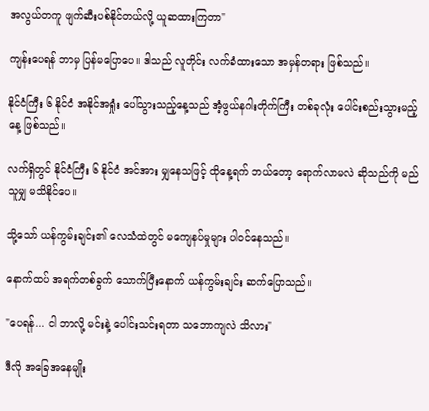အလွယ်တကူ ဖျက်ဆီးပစ်နိုင်တယ်လို့ ယူဆထားကြတာ"

ကျန်းပေရန် ဘာမှ ပြန်မပြောပေ။ ဒါသည် လူတိုင်း လက်ခံထားသော အမှန်တရား ဖြစ်သည်။

နိုင်ငံကြီး ၆ နိုင်ငံ အနိုင်အရှုံး ပေါ်သွားသည့်နေ့သည် အံ့ဖွယ်နဂါးတိုက်ကြီး တစ်ခုလုံး ပေါင်းစည်းသွားမည့်နေ့ ဖြစ်သည်။

လက်ရှိတွင် နိုင်ငံကြီး ၆ နိုင်ငံ အင်အား မျှနေသဖြင့် ထိုနေ့ရက် ဘယ်တော့ ရောက်လာမလဲ ဆိုသည်ကို မည်သူမျှ မသိနိုင်ပေ။

သို့သော် ယန်ကွမ်းချင်း၏ လေသံထဲတွင် မကျေနပ်မှုများ ပါဝင်နေသည်။

နောက်ထပ် အရက်တစ်ခွက် သောက်ပြီးနောက် ယန်ကွမ်းချင်း ဆက်ပြောသည်။

"ပေရန်... ငါ ဘာလို့ မင်းနဲ့ ပေါင်းသင်းရတာ သဘောကျလဲ သိလား"

ဒီလို အခြေအနေမျိုး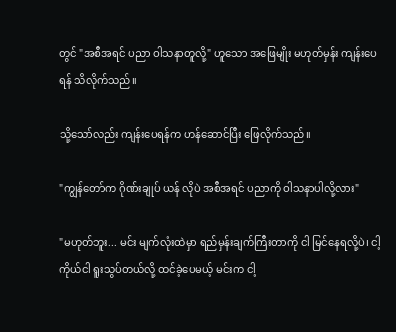တွင် "အစီအရင် ပညာ ဝါသနာတူလို့" ဟူသော အဖြေမျိုး မဟုတ်မှန်း ကျန်းပေရန် သိလိုက်သည်။

သို့သော်လည်း ကျန်းပေရန်က ဟန်ဆောင်ပြီး ဖြေလိုက်သည်။

"ကျွန်တော်က ဂိုဏ်းချုပ် ယန် လိုပဲ အစီအရင် ပညာကို ဝါသနာပါလို့လား"

"မဟုတ်ဘူး... မင်း မျက်လုံးထဲမှာ ရည်မှန်းချက်ကြီးတာကို ငါ မြင်နေရလို့ပဲ၊ ငါ့ကိုယ်ငါ ရူးသွပ်တယ်လို့ ထင်ခဲ့ပေမယ့် မင်းက ငါ့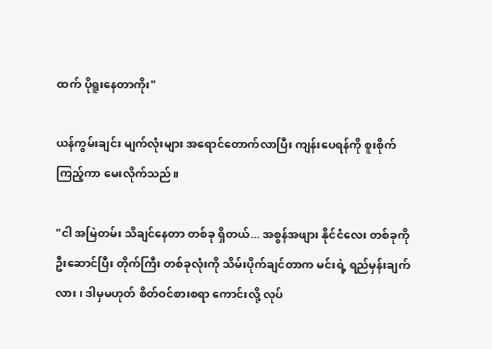ထက် ပိုရူးနေတာကိုး"

ယန်ကွမ်းချင်း မျက်လုံးများ အရောင်တောက်လာပြီး ကျန်းပေရန်ကို စူးစိုက်ကြည့်ကာ မေးလိုက်သည်။

"ငါ အမြဲတမ်း သိချင်နေတာ တစ်ခု ရှိတယ်... အစွန်အဖျား နိုင်ငံလေး တစ်ခုကို ဦးဆောင်ပြီး တိုက်ကြီး တစ်ခုလုံးကို သိမ်းပိုက်ချင်တာက မင်းရဲ့ ရည်မှန်းချက်လား၊ ဒါမှမဟုတ် စိတ်ဝင်စားစရာ ကောင်းလို့ လုပ်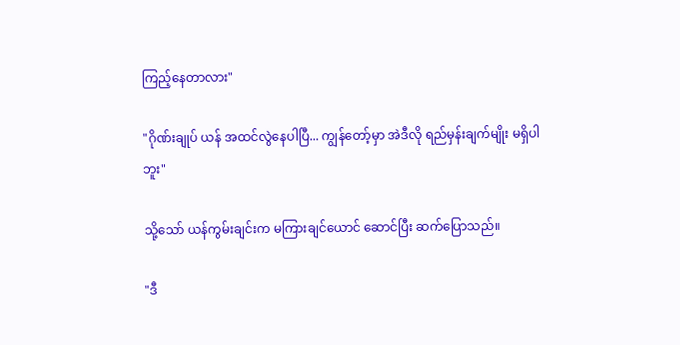ကြည့်နေတာလား"

"ဂိုဏ်းချုပ် ယန် အထင်လွဲနေပါပြီ... ကျွန်တော့်မှာ အဲဒီလို ရည်မှန်းချက်မျိုး မရှိပါဘူး"

သို့သော် ယန်ကွမ်းချင်းက မကြားချင်ယောင် ဆောင်ပြီး ဆက်ပြောသည်။

"ဒီ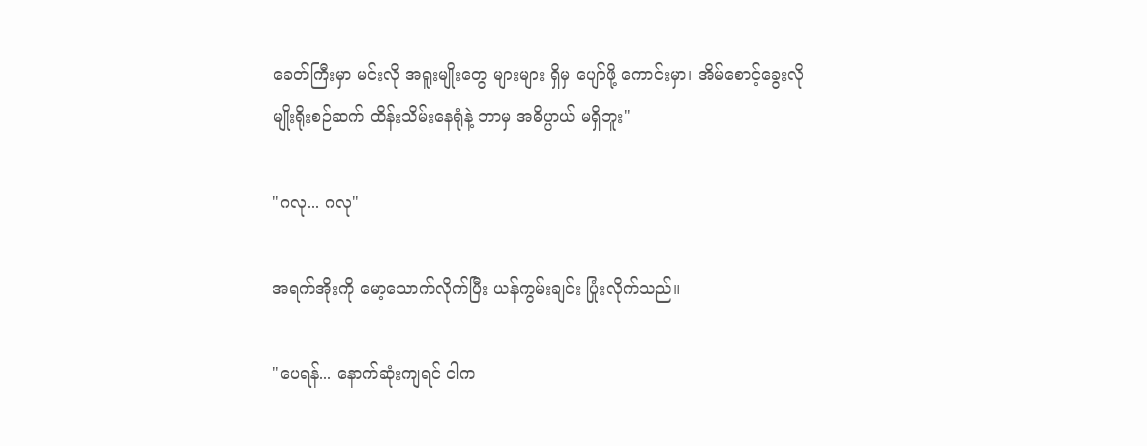ခေတ်ကြီးမှာ မင်းလို အရူးမျိုးတွေ များများ ရှိမှ ပျော်ဖို့ ကောင်းမှာ၊ အိမ်စောင့်ခွေးလို မျိုးရိုးစဉ်ဆက် ထိန်းသိမ်းနေရုံနဲ့ ဘာမှ အဓိပ္ပာယ် မရှိဘူး"

"ဂလု... ဂလု"

အရက်အိုးကို မော့သောက်လိုက်ပြီး ယန်ကွမ်းချင်း ပြုံးလိုက်သည်။

"ပေရန်... နောက်ဆုံးကျရင် ငါက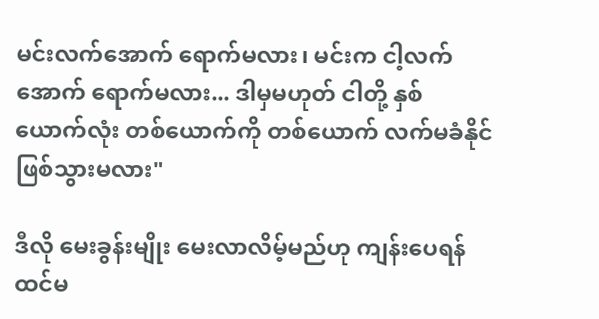မင်းလက်အောက် ရောက်မလား၊ မင်းက ငါ့လက်အောက် ရောက်မလား... ဒါမှမဟုတ် ငါတို့ နှစ်ယောက်လုံး တစ်ယောက်ကို တစ်ယောက် လက်မခံနိုင် ဖြစ်သွားမလား"

ဒီလို မေးခွန်းမျိုး မေးလာလိမ့်မည်ဟု ကျန်းပေရန် ထင်မ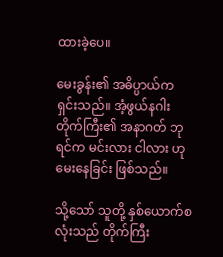ထားခဲ့ပေ။

မေးခွန်း၏ အဓိပ္ပာယ်က ရှင်းသည်။ အံ့ဖွယ်နဂါးတိုက်ကြီး၏ အနာဂတ် ဘုရင်က မင်းလား ငါလား ဟု မေးနေခြင်း ဖြစ်သည်။

သို့သော် သူတို့ နှစ်ယောက်စလုံးသည် တိုက်ကြီး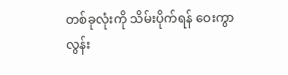တစ်ခုလုံးကို သိမ်းပိုက်ရန် ဝေးကွာလွန်း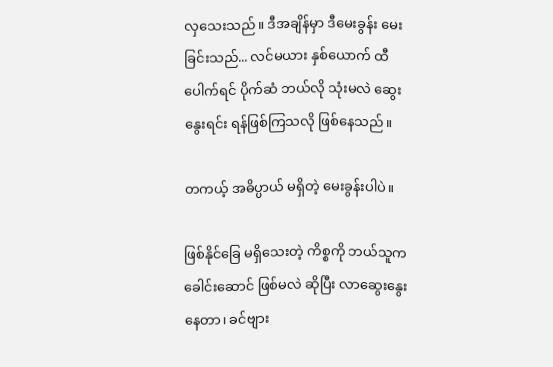လှသေးသည်။ ဒီအချိန်မှာ ဒီမေးခွန်း မေးခြင်းသည်... လင်မယား နှစ်ယောက် ထီပေါက်ရင် ပိုက်ဆံ ဘယ်လို သုံးမလဲ ဆွေးနွေးရင်း ရန်ဖြစ်ကြသလို ဖြစ်နေသည်။

တကယ့် အဓိပ္ပာယ် မရှိတဲ့ မေးခွန်းပါပဲ။

ဖြစ်နိုင်ခြေ မရှိသေးတဲ့ ကိစ္စကို ဘယ်သူက ခေါင်းဆောင် ဖြစ်မလဲ ဆိုပြီး လာဆွေးနွေးနေတာ၊ ခင်ဗျား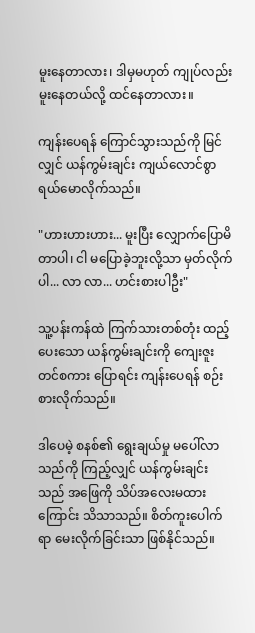မူးနေတာလား၊ ဒါမှမဟုတ် ကျုပ်လည်း မူးနေတယ်လို့ ထင်နေတာလား။

ကျန်းပေရန် ကြောင်သွားသည်ကို မြင်လျှင် ယန်ကွမ်းချင်း ကျယ်လောင်စွာ ရယ်မောလိုက်သည်။

"ဟားဟားဟား... မူးပြီး လျှောက်ပြောမိတာပါ၊ ငါ မပြောခဲ့ဘူးလို့သာ မှတ်လိုက်ပါ... လာ လာ... ဟင်းစားပါဦး"

သူ့ပန်းကန်ထဲ ကြက်သားတစ်တုံး ထည့်ပေးသော ယန်ကွမ်းချင်းကို ကျေးဇူးတင်စကား ပြောရင်း ကျန်းပေရန် စဉ်းစားလိုက်သည်။

ဒါပေမဲ့ စနစ်၏ ရွေးချယ်မှု မပေါ်လာသည်ကို ကြည့်လျှင် ယန်ကွမ်းချင်းသည် အဖြေကို သိပ်အလေးမထားကြောင်း သိသာသည်။ စိတ်ကူးပေါက်ရာ မေးလိုက်ခြင်းသာ ဖြစ်နိုင်သည်။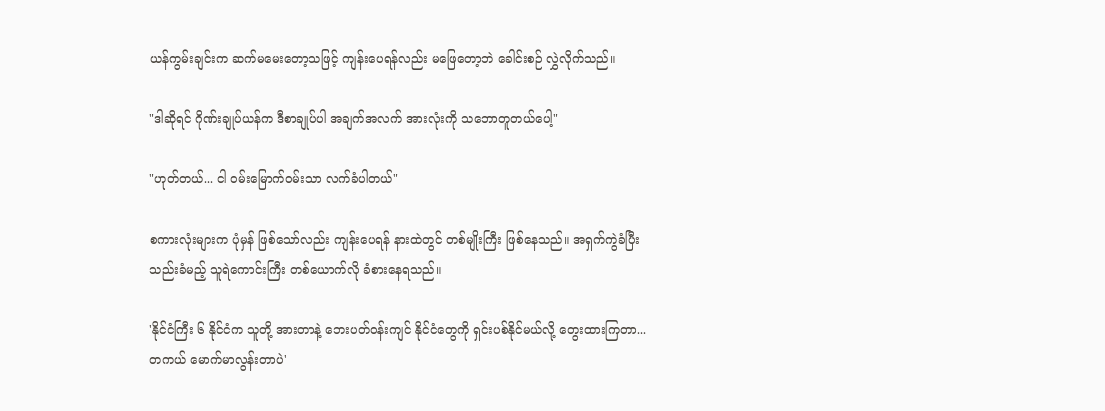ယန်ကွမ်းချင်းက ဆက်မမေးတော့သဖြင့် ကျန်းပေရန်လည်း မဖြေတော့ဘဲ ခေါင်းစဉ် လွှဲလိုက်သည်။

"ဒါဆိုရင် ဂိုဏ်းချုပ်ယန်က ဒီစာချုပ်ပါ အချက်အလက် အားလုံးကို သဘောတူတယ်ပေါ့"

"ဟုတ်တယ်... ငါ ဝမ်းမြောက်ဝမ်းသာ လက်ခံပါတယ်"

စကားလုံးများက ပုံမှန် ဖြစ်သော်လည်း ကျန်းပေရန် နားထဲတွင် တစ်မျိုးကြီး ဖြစ်နေသည်။ အရှက်ကွဲခံပြီး သည်းခံမည့် သူရဲကောင်းကြီး တစ်ယောက်လို ခံစားနေရသည်။

'နိုင်ငံကြီး ၆ နိုင်ငံက သူတို့ အားတာနဲ့ ဘေးပတ်ဝန်းကျင် နိုင်ငံတွေကို ရှင်းပစ်နိုင်မယ်လို့ တွေးထားကြတာ... တကယ် မောက်မာလွန်းတာပဲ'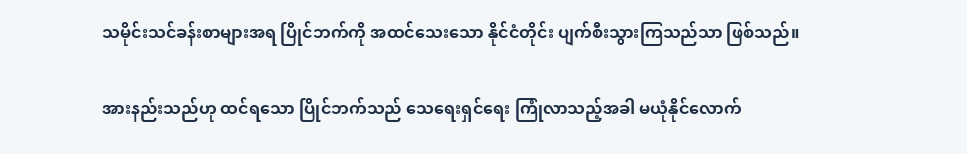သမိုင်းသင်ခန်းစာများအရ ပြိုင်ဘက်ကို အထင်သေးသော နိုင်ငံတိုင်း ပျက်စီးသွားကြသည်သာ ဖြစ်သည်။

အားနည်းသည်ဟု ထင်ရသော ပြိုင်ဘက်သည် သေရေးရှင်ရေး ကြုံလာသည့်အခါ မယုံနိုင်လောက်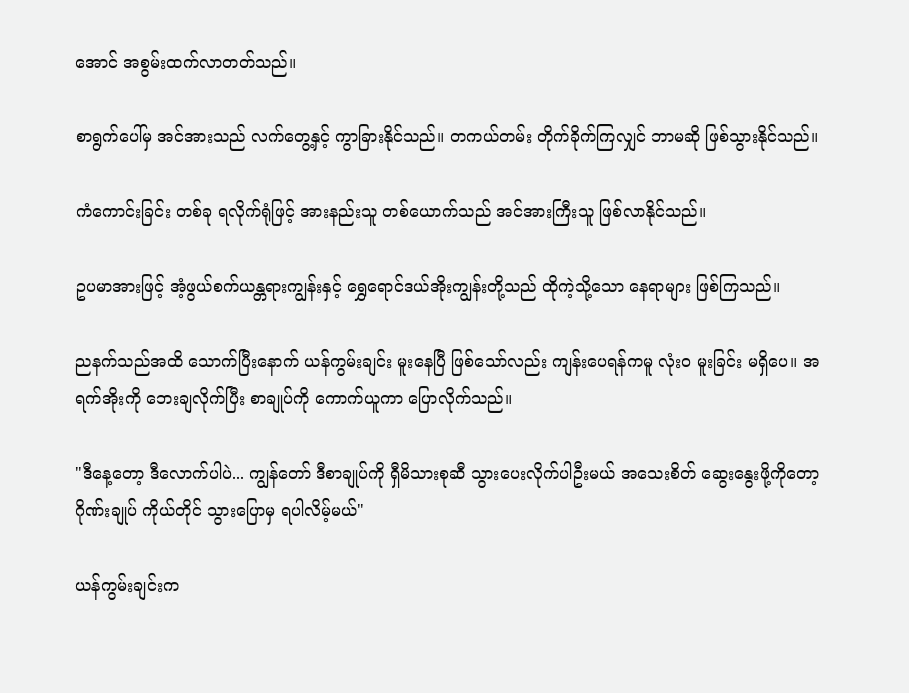အောင် အစွမ်းထက်လာတတ်သည်။

စာရွက်ပေါ်မှ အင်အားသည် လက်တွေ့နှင့် ကွာခြားနိုင်သည်။ တကယ်တမ်း တိုက်ခိုက်ကြလျှင် ဘာမဆို ဖြစ်သွားနိုင်သည်။

ကံကောင်းခြင်း တစ်ခု ရလိုက်ရုံဖြင့် အားနည်းသူ တစ်ယောက်သည် အင်အားကြီးသူ ဖြစ်လာနိုင်သည်။

ဥပမာအားဖြင့် အံ့ဖွယ်စက်ယန္တရားကျွန်းနှင့် ရွှေရောင်ဒယ်အိုးကျွန်းတို့သည် ထိုကဲ့သို့သော နေရာများ ဖြစ်ကြသည်။

ညနက်သည်အထိ သောက်ပြီးနောက် ယန်ကွမ်းချင်း မူးနေပြီ ဖြစ်သော်လည်း ကျန်းပေရန်ကမူ လုံးဝ မူးခြင်း မရှိပေ။ အရက်အိုးကို ဘေးချလိုက်ပြီး စာချုပ်ကို ကောက်ယူကာ ပြောလိုက်သည်။

"ဒီနေ့တော့ ဒီလောက်ပါပဲ... ကျွန်တော် ဒီစာချုပ်ကို ရှီမိသားစုဆီ သွားပေးလိုက်ပါဦးမယ် အသေးစိတ် ဆွေးနွေးဖို့ကိုတော့ ဂိုဏ်းချုပ် ကိုယ်တိုင် သွားပြောမှ ရပါလိမ့်မယ်"

ယန်ကွမ်းချင်းက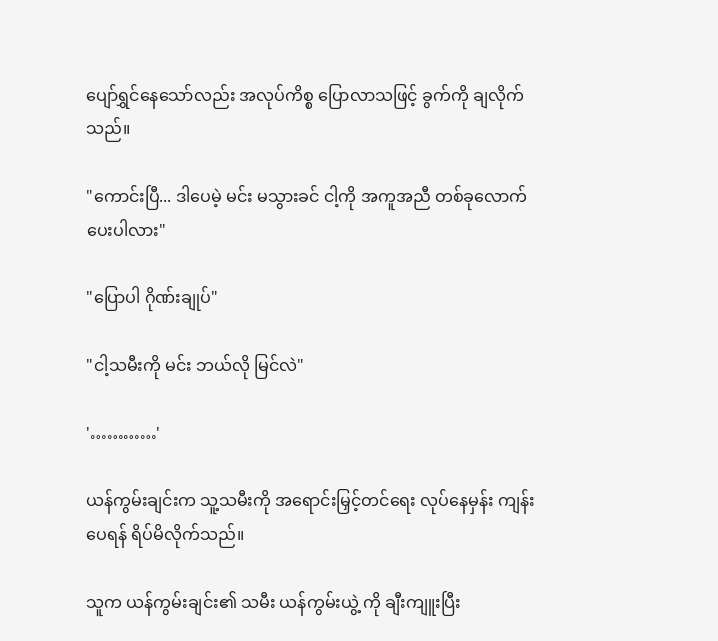ပျော်ရွှင်နေသော်လည်း အလုပ်ကိစ္စ ပြောလာသဖြင့် ခွက်ကို ချလိုက်သည်။

"ကောင်းပြီ... ဒါပေမဲ့ မင်း မသွားခင် ငါ့ကို အကူအညီ တစ်ခုလောက် ပေးပါလား"

"ပြောပါ ဂိုဏ်းချုပ်"

"ငါ့သမီးကို မင်း ဘယ်လို မြင်လဲ"

'…………'

ယန်ကွမ်းချင်းက သူ့သမီးကို အရောင်းမြှင့်တင်ရေး လုပ်နေမှန်း ကျန်းပေရန် ရိပ်မိလိုက်သည်။

သူက ယန်ကွမ်းချင်း၏ သမီး ယန်ကွမ်းယွဲ့ ကို ချီးကျူးပြီး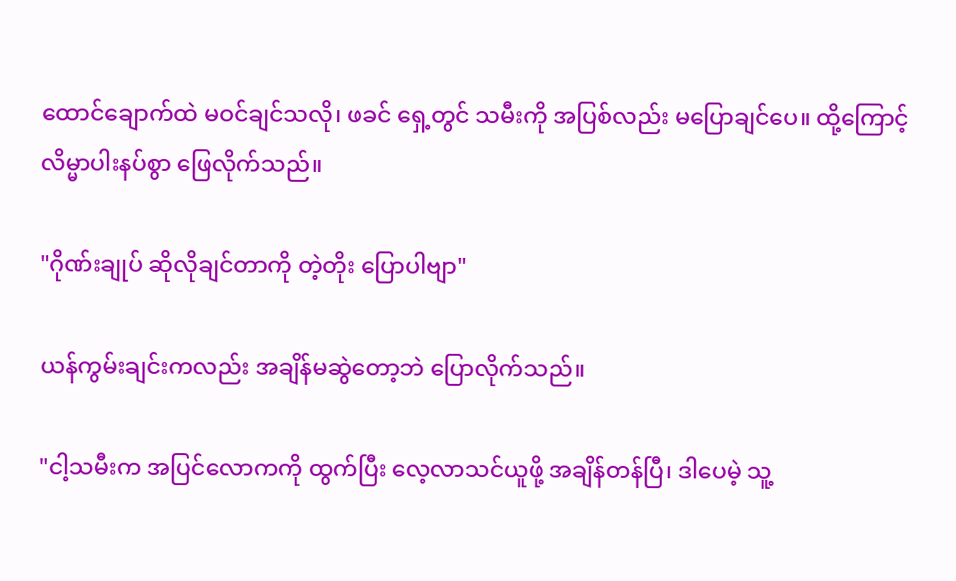ထောင်ချောက်ထဲ မဝင်ချင်သလို၊ ဖခင် ရှေ့တွင် သမီးကို အပြစ်လည်း မပြောချင်ပေ။ ထို့ကြောင့် လိမ္မာပါးနပ်စွာ ဖြေလိုက်သည်။

"ဂိုဏ်းချုပ် ဆိုလိုချင်တာကို တဲ့တိုး ပြောပါဗျာ"

ယန်ကွမ်းချင်းကလည်း အချိန်မဆွဲတော့ဘဲ ပြောလိုက်သည်။

"ငါ့သမီးက အပြင်လောကကို ထွက်ပြီး လေ့လာသင်ယူဖို့ အချိန်တန်ပြီ၊ ဒါပေမဲ့ သူ့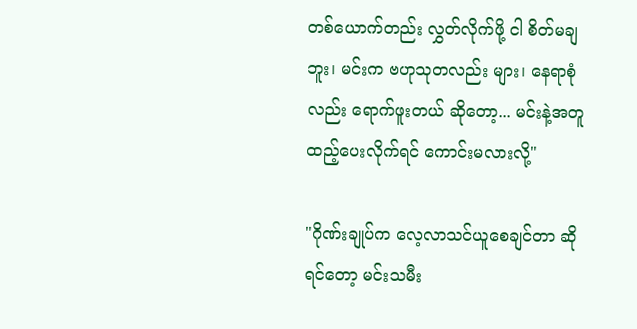တစ်ယောက်တည်း လွှတ်လိုက်ဖို့ ငါ စိတ်မချဘူး၊ မင်းက ဗဟုသုတလည်း များ၊ နေရာစုံလည်း ရောက်ဖူးတယ် ဆိုတော့... မင်းနဲ့အတူ ထည့်ပေးလိုက်ရင် ကောင်းမလားလို့"

"ဂိုဏ်းချုပ်က လေ့လာသင်ယူစေချင်တာ ဆိုရင်တော့ မင်းသမီး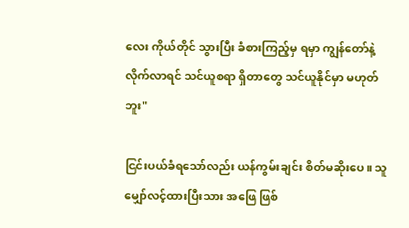လေး ကိုယ်တိုင် သွားပြီး ခံစားကြည့်မှ ရမှာ ကျွန်တော်နဲ့ လိုက်လာရင် သင်ယူစရာ ရှိတာတွေ သင်ယူနိုင်မှာ မဟုတ်ဘူး"

ငြင်းပယ်ခံရသော်လည်း ယန်ကွမ်းချင်း စိတ်မဆိုးပေ။ သူ မျှော်လင့်ထားပြီးသား အဖြေ ဖြစ်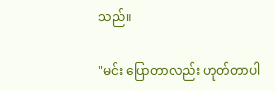သည်။

"မင်း ပြောတာလည်း ဟုတ်တာပါ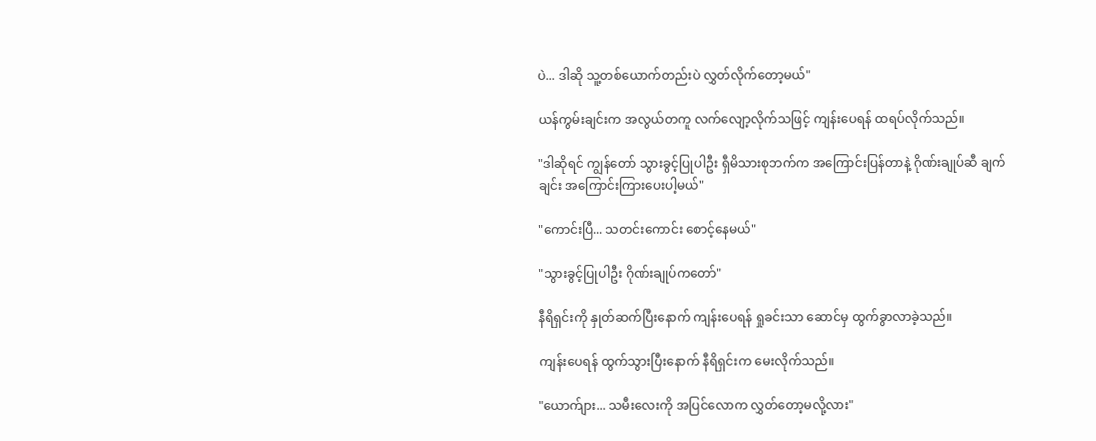ပဲ... ဒါဆို သူ့တစ်ယောက်တည်းပဲ လွှတ်လိုက်တော့မယ်"

ယန်ကွမ်းချင်းက အလွယ်တကူ လက်လျော့လိုက်သဖြင့် ကျန်းပေရန် ထရပ်လိုက်သည်။

"ဒါဆိုရင် ကျွန်တော် သွားခွင့်ပြုပါဦး ရှီမိသားစုဘက်က အကြောင်းပြန်တာနဲ့ ဂိုဏ်းချုပ်ဆီ ချက်ချင်း အကြောင်းကြားပေးပါ့မယ်"

"ကောင်းပြီ... သတင်းကောင်း စောင့်နေမယ်"

"သွားခွင့်ပြုပါဦး ဂိုဏ်းချုပ်ကတော်"

နီရိရှင်းကို နှုတ်ဆက်ပြီးနောက် ကျန်းပေရန် ရှုခင်းသာ ဆောင်မှ ထွက်ခွာလာခဲ့သည်။

ကျန်းပေရန် ထွက်သွားပြီးနောက် နီရိရှင်းက မေးလိုက်သည်။

"ယောက်ျား... သမီးလေးကို အပြင်လောက လွှတ်တော့မလို့လား"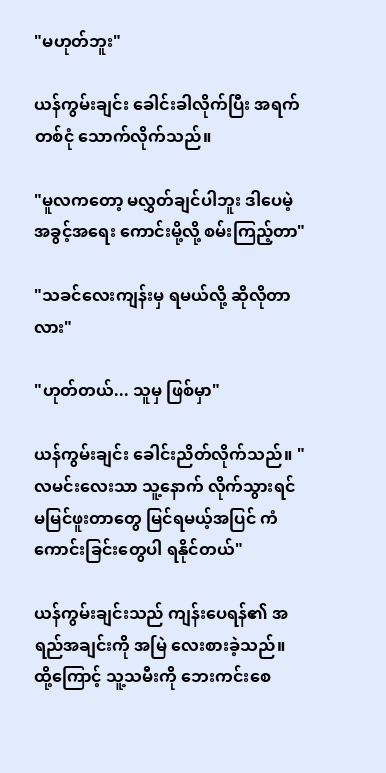"မဟုတ်ဘူး"

ယန်ကွမ်းချင်း ခေါင်းခါလိုက်ပြီး အရက်တစ်ငုံ သောက်လိုက်သည်။

"မူလကတော့ မလွှတ်ချင်ပါဘူး ဒါပေမဲ့ အခွင့်အရေး ကောင်းမို့လို့ စမ်းကြည့်တာ"

"သခင်လေးကျန်းမှ ရမယ်လို့ ဆိုလိုတာလား"

"ဟုတ်တယ်... သူမှ ဖြစ်မှာ"

ယန်ကွမ်းချင်း ခေါင်းညိတ်လိုက်သည်။ "လမင်းလေးသာ သူ့နောက် လိုက်သွားရင် မမြင်ဖူးတာတွေ မြင်ရမယ့်အပြင် ကံကောင်းခြင်းတွေပါ ရနိုင်တယ်"

ယန်ကွမ်းချင်းသည် ကျန်းပေရန်၏ အရည်အချင်းကို အမြဲ လေးစားခဲ့သည်။ ထို့ကြောင့် သူ့သမီးကို ဘေးကင်းစေ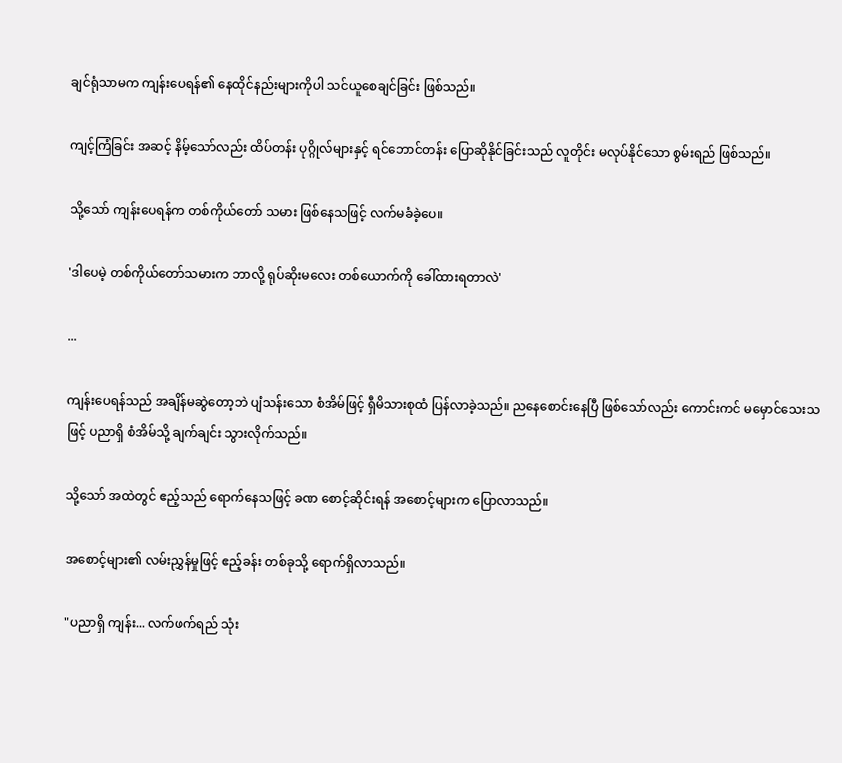ချင်ရုံသာမက ကျန်းပေရန်၏ နေထိုင်နည်းများကိုပါ သင်ယူစေချင်ခြင်း ဖြစ်သည်။

ကျင့်ကြံခြင်း အဆင့် နိမ့်သော်လည်း ထိပ်တန်း ပုဂ္ဂိုလ်များနှင့် ရင်ဘောင်တန်း ပြောဆိုနိုင်ခြင်းသည် လူတိုင်း မလုပ်နိုင်သော စွမ်းရည် ဖြစ်သည်။

သို့သော် ကျန်းပေရန်က တစ်ကိုယ်တော် သမား ဖြစ်နေသဖြင့် လက်မခံခဲ့ပေ။

'ဒါပေမဲ့ တစ်ကိုယ်တော်သမားက ဘာလို့ ရုပ်ဆိုးမလေး တစ်ယောက်ကို ခေါ်ထားရတာလဲ'

...

ကျန်းပေရန်သည် အချိန်မဆွဲတော့ဘဲ ပျံသန်းသော စံအိမ်ဖြင့် ရှီမိသားစုထံ ပြန်လာခဲ့သည်။ ညနေစောင်းနေပြီ ဖြစ်သော်လည်း ကောင်းကင် မမှောင်သေးသဖြင့် ပညာရှိ စံအိမ်သို့ ချက်ချင်း သွားလိုက်သည်။

သို့သော် အထဲတွင် ဧည့်သည် ရောက်နေသဖြင့် ခဏ စောင့်ဆိုင်းရန် အစောင့်များက ပြောလာသည်။

အစောင့်များ၏ လမ်းညွှန်မှုဖြင့် ဧည့်ခန်း တစ်ခုသို့ ရောက်ရှိလာသည်။

"ပညာရှိ ကျန်း... လက်ဖက်ရည် သုံး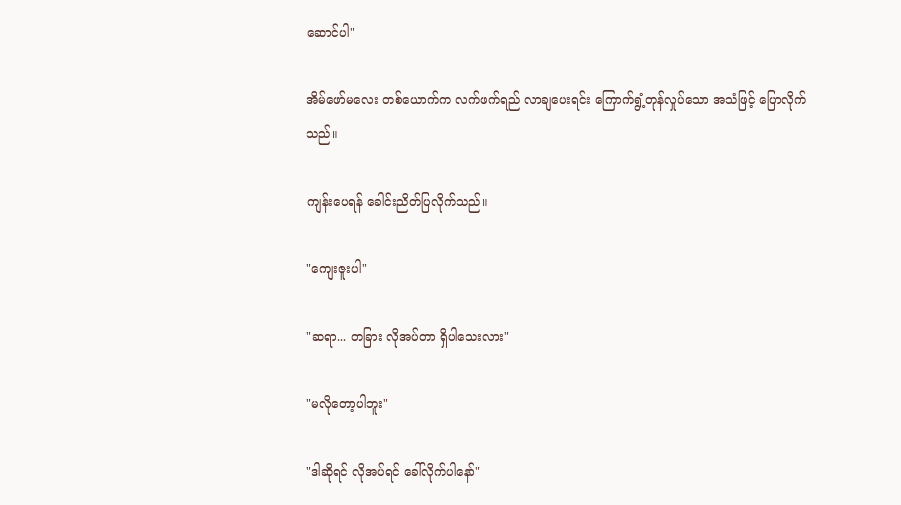ဆောင်ပါ"

အိမ်ဖော်မလေး တစ်ယောက်က လက်ဖက်ရည် လာချပေးရင်း ကြောက်ရွံ့တုန်လှုပ်သော အသံဖြင့် ပြောလိုက်သည်။

ကျန်းပေရန် ခေါင်းညိတ်ပြလိုက်သည်။

"ကျေးဇူးပါ"

"ဆရာ... တခြား လိုအပ်တာ ရှိပါသေးလား"

"မလိုတော့ပါဘူး"

"ဒါဆိုရင် လိုအပ်ရင် ခေါ်လိုက်ပါနော်"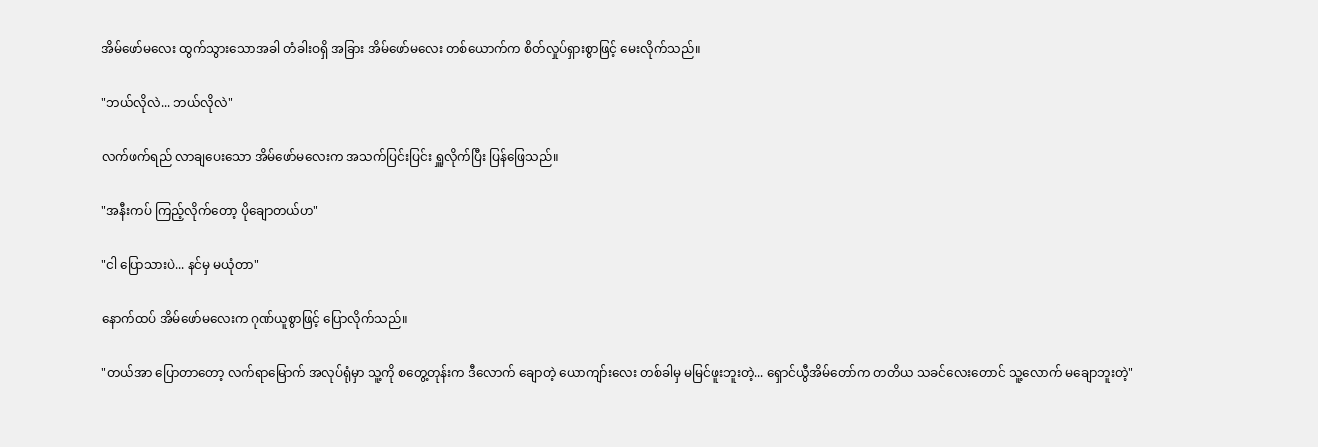အိမ်ဖော်မလေး ထွက်သွားသောအခါ တံခါးဝရှိ အခြား အိမ်ဖော်မလေး တစ်ယောက်က စိတ်လှုပ်ရှားစွာဖြင့် မေးလိုက်သည်။

"ဘယ်လိုလဲ... ဘယ်လိုလဲ"

လက်ဖက်ရည် လာချပေးသော အိမ်ဖော်မလေးက အသက်ပြင်းပြင်း ရှူလိုက်ပြီး ပြန်ဖြေသည်။

"အနီးကပ် ကြည့်လိုက်တော့ ပိုချောတယ်ဟ"

"ငါ ပြောသားပဲ... နင်မှ မယုံတာ"

နောက်ထပ် အိမ်ဖော်မလေးက ဂုဏ်ယူစွာဖြင့် ပြောလိုက်သည်။

"တယ်အာ ပြောတာတော့ လက်ရာမြောက် အလုပ်ရုံမှာ သူ့ကို စတွေ့တုန်းက ဒီလောက် ချောတဲ့ ယောကျာ်းလေး တစ်ခါမှ မမြင်ဖူးဘူးတဲ့... ရှောင်ယွီအိမ်တော်က တတိယ သခင်လေးတောင် သူ့လောက် မချောဘူးတဲ့"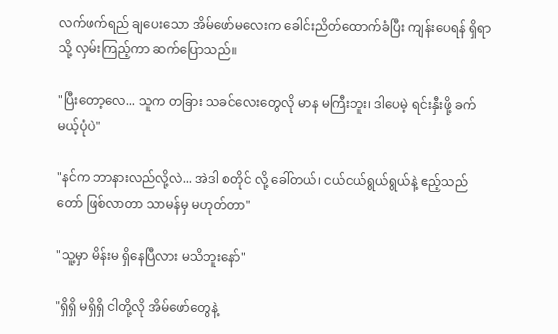လက်ဖက်ရည် ချပေးသော အိမ်ဖော်မလေးက ခေါင်းညိတ်ထောက်ခံပြီး ကျန်းပေရန် ရှိရာသို့ လှမ်းကြည့်ကာ ဆက်ပြောသည်။

"ပြီးတော့လေ... သူက တခြား သခင်လေးတွေလို မာန မကြီးဘူး၊ ဒါပေမဲ့ ရင်းနှီးဖို့ ခက်မယ့်ပုံပဲ"

"နင်က ဘာနားလည်လို့လဲ... အဲဒါ စတိုင် လို့ ခေါ်တယ်၊ ငယ်ငယ်ရွယ်ရွယ်နဲ့ ဧည့်သည်တော် ဖြစ်လာတာ သာမန်မှ မဟုတ်တာ"

"သူ့မှာ မိန်းမ ရှိနေပြီလား မသိဘူးနော်"

"ရှိရှိ မရှိရှိ ငါတို့လို အိမ်ဖော်တွေနဲ့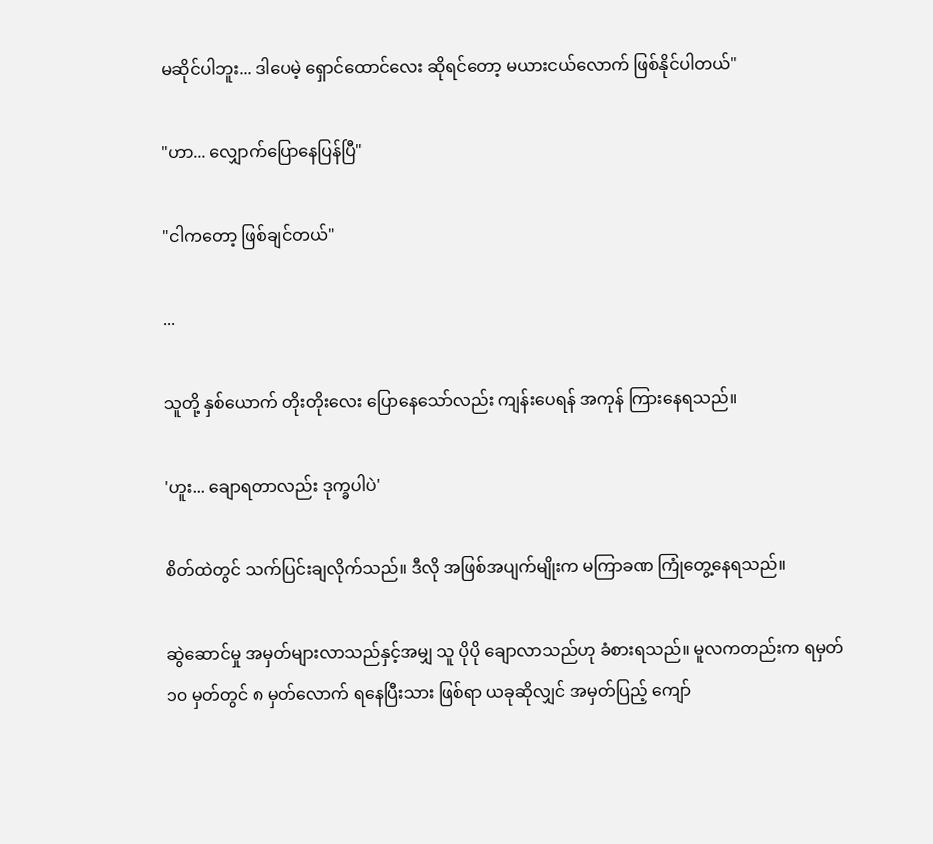မဆိုင်ပါဘူး... ဒါပေမဲ့ ရှောင်ထောင်လေး ဆိုရင်တော့ မယားငယ်လောက် ဖြစ်နိုင်ပါတယ်"

"ဟာ... လျှောက်ပြောနေပြန်ပြီ"

"ငါကတော့ ဖြစ်ချင်တယ်"

...

သူတို့ နှစ်ယောက် တိုးတိုးလေး ပြောနေသော်လည်း ကျန်းပေရန် အကုန် ကြားနေရသည်။

'ဟူး... ချောရတာလည်း ဒုက္ခပါပဲ'

စိတ်ထဲတွင် သက်ပြင်းချလိုက်သည်။ ဒီလို အဖြစ်အပျက်မျိုးက မကြာခဏ ကြုံတွေ့နေရသည်။

ဆွဲဆောင်မှု အမှတ်များလာသည်နှင့်အမျှ သူ ပိုပို ချောလာသည်ဟု ခံစားရသည်။ မူလကတည်းက ရမှတ် ၁၀ မှတ်တွင် ၈ မှတ်လောက် ရနေပြီးသား ဖြစ်ရာ ယခုဆိုလျှင် အမှတ်ပြည့် ကျော်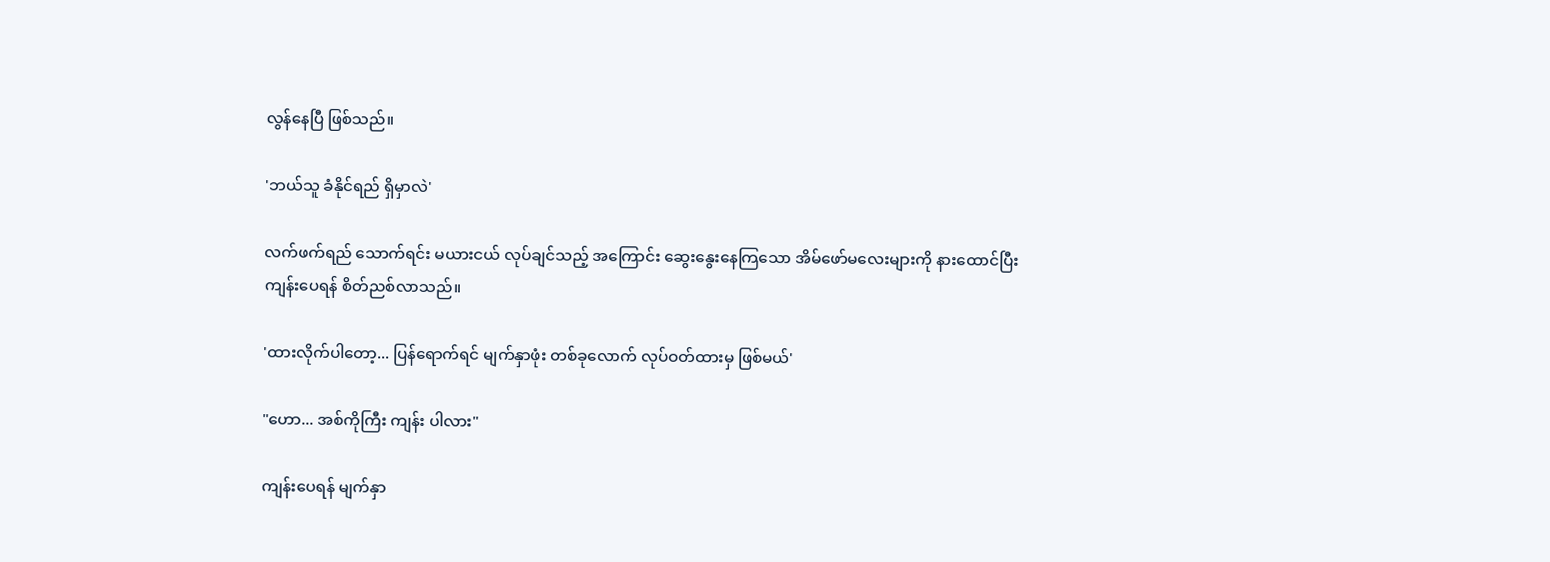လွန်နေပြီ ဖြစ်သည်။

'ဘယ်သူ ခံနိုင်ရည် ရှိမှာလဲ'

လက်ဖက်ရည် သောက်ရင်း မယားငယ် လုပ်ချင်သည့် အကြောင်း ဆွေးနွေးနေကြသော အိမ်ဖော်မလေးများကို နားထောင်ပြီး ကျန်းပေရန် စိတ်ညစ်လာသည်။

'ထားလိုက်ပါတော့... ပြန်ရောက်ရင် မျက်နှာဖုံး တစ်ခုလောက် လုပ်ဝတ်ထားမှ ဖြစ်မယ်'

"ဟော... အစ်ကိုကြီး ကျန်း ပါလား"

ကျန်းပေရန် မျက်နှာ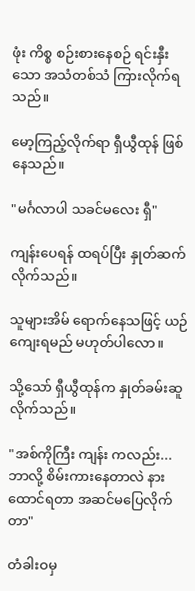ဖုံး ကိစ္စ စဉ်းစားနေစဉ် ရင်းနှီးသော အသံတစ်သံ ကြားလိုက်ရသည်။

မော့ကြည့်လိုက်ရာ ရှီယွီထုန် ဖြစ်နေသည်။

"မင်္ဂလာပါ သခင်မလေး ရှီ"

ကျန်းပေရန် ထရပ်ပြီး နှုတ်ဆက်လိုက်သည်။

သူများအိမ် ရောက်နေသဖြင့် ယဉ်ကျေးရမည် မဟုတ်ပါလော။

သို့သော် ရှီယွီထုန်က နှုတ်ခမ်းဆူလိုက်သည်။

"အစ်ကိုကြီး ကျန်း ကလည်း... ဘာလို့ စိမ်းကားနေတာလဲ နားထောင်ရတာ အဆင်မပြေလိုက်တာ"

တံခါးဝမှ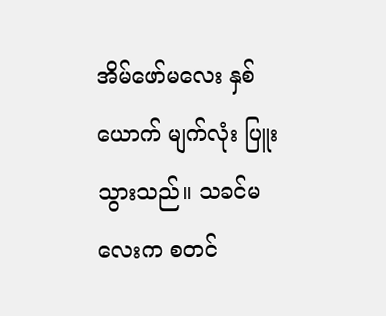အိမ်ဖော်မလေး နှစ်ယောက် မျက်လုံး ပြူးသွားသည်။ သခင်မလေးက စတင်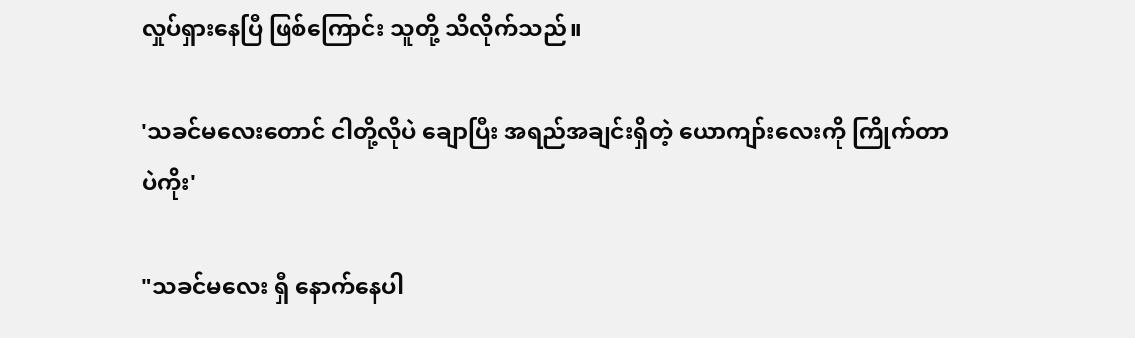လှုပ်ရှားနေပြီ ဖြစ်ကြောင်း သူတို့ သိလိုက်သည်။

'သခင်မလေးတောင် ငါတို့လိုပဲ ချောပြီး အရည်အချင်းရှိတဲ့ ယောကျာ်းလေးကို ကြိုက်တာပဲကိုး'

"သခင်မလေး ရှီ နောက်နေပါ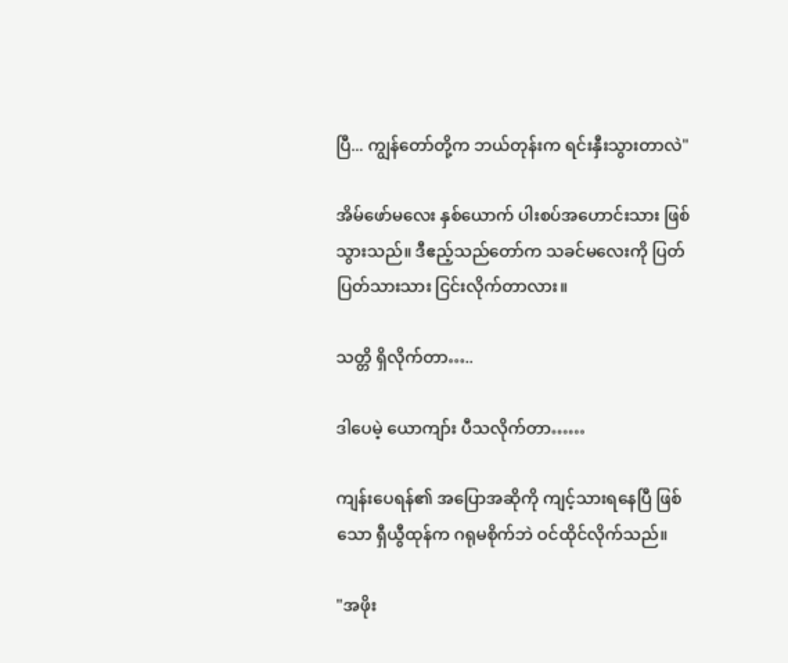ပြီ... ကျွန်တော်တို့က ဘယ်တုန်းက ရင်းနှီးသွားတာလဲ"

အိမ်ဖော်မလေး နှစ်ယောက် ပါးစပ်အဟောင်းသား ဖြစ်သွားသည်။ ဒီဧည့်သည်တော်က သခင်မလေးကို ပြတ်ပြတ်သားသား ငြင်းလိုက်တာလား။

သတ္တိ ရှိလိုက်တာ…..

ဒါပေမဲ့ ယောကျာ်း ပီသလိုက်တာ……

ကျန်းပေရန်၏ အပြောအဆိုကို ကျင့်သားရနေပြီ ဖြစ်သော ရှီယွီထုန်က ဂရုမစိုက်ဘဲ ဝင်ထိုင်လိုက်သည်။

"အဖိုး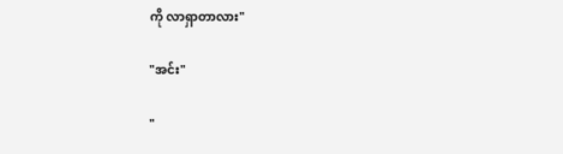ကို လာရှာတာလား"

"အင်း"

"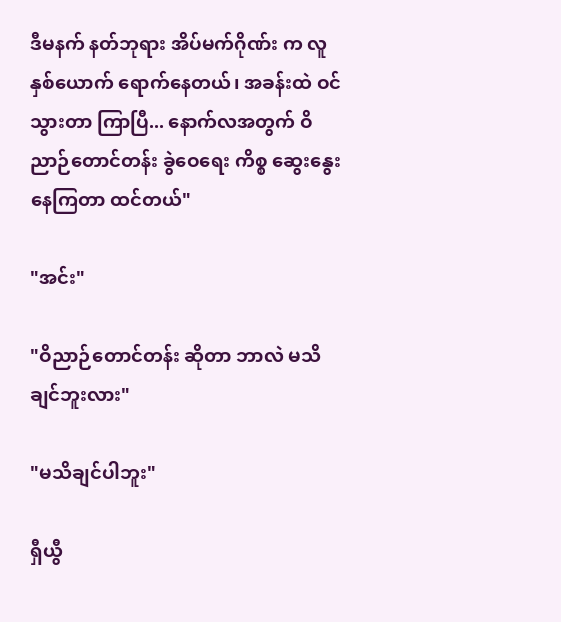ဒီမနက် နတ်ဘုရား အိပ်မက်ဂိုဏ်း က လူနှစ်ယောက် ရောက်နေတယ်၊ အခန်းထဲ ဝင်သွားတာ ကြာပြီ... နောက်လအတွက် ဝိညာဉ်တောင်တန်း ခွဲဝေရေး ကိစ္စ ဆွေးနွေးနေကြတာ ထင်တယ်"

"အင်း"

"ဝိညာဉ်တောင်တန်း ဆိုတာ ဘာလဲ မသိချင်ဘူးလား"

"မသိချင်ပါဘူး"

ရှီယွီ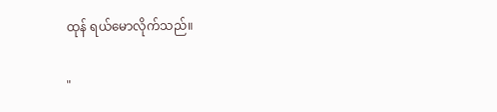ထုန် ရယ်မောလိုက်သည်။

"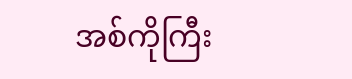အစ်ကိုကြီး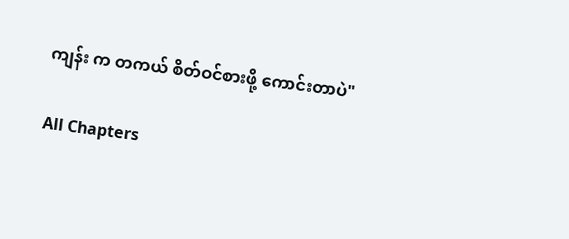ကျန်း က တကယ် စိတ်ဝင်စားဖို့ ကောင်းတာပဲ"

All Chapters